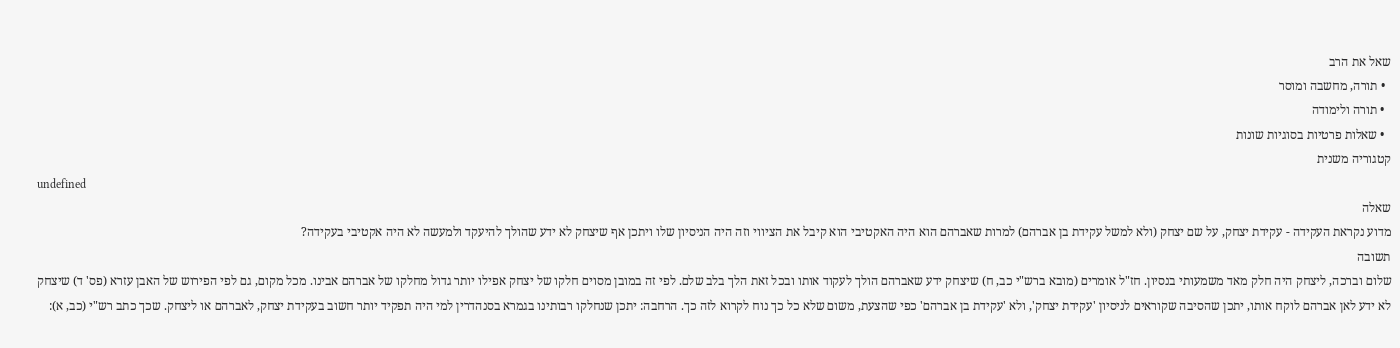שאל את הרב
  • תורה, מחשבה ומוסר
  • תורה ולימודה
  • שאלות פרטיות בסוגיות שונות
קטגוריה משנית
undefined
שאלה
מדוע נקראת העקידה - עקידת יצחק, על שם יצחק (ולא למשל עקידת בן אברהם) למרות שאברהם הוא היה האקטיבי הוא קיבל את הציווי וזה היה הניסיון שלו ויתכן אף שיצחק לא ידע שהולך להיעקד ולמעשה לא היה אקטיבי בעקידה?
תשובה
שלום וברכה, ליצחק היה חלק מאד משמעותי בנסיון. חז"ל אומרים (מובא ברש"י כב, ח) שיצחק ידע שאברהם הולך לעקוד אותו ובכל זאת הלך בלב שלם. לפי זה במובן מסוים חלקו של יצחק אפילו יותר גדול מחלקו של אברהם אבינו. מכל מקום, גם לפי הפירוש של האבן עזרא (פס' ד) שיצחק לא ידע לאן אברהם לוקח אותו, יתכן שהסיבה שקוראים לניסיון 'עקידת יצחק', ולא 'עקידת בן אברהם' כפי שהצעת, משום שלא כל כך נוח לקרוא לזה כך. הרחבה: יתכן שנחלקו רבותינו בגמרא בסנהדרין למי היה תפקיד יותר חשוב בעקידת יצחק, לאברהם או ליצחק. שכך כתב רש"י (כב, א):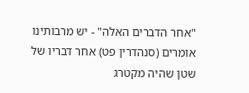"אחר הדברים האלה" - יש מרבותינו אומרים (סנהדרין פט) אחר דבריו של שטן שהיה מקטרג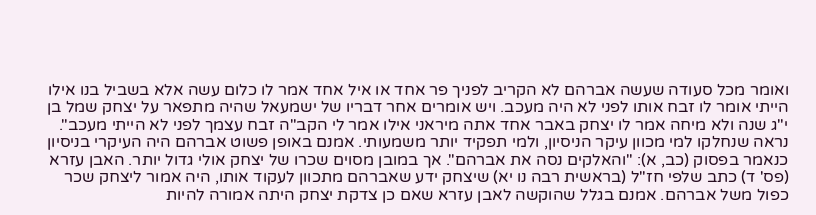ואומר מכל סעודה שעשה אברהם לא הקריב לפניך פר אחד או איל אחד אמר לו כלום עשה אלא בשביל בנו אילו הייתי אומר לו זבח אותו לפני לא היה מעכב. ויש אומרים אחר דבריו של ישמעאל שהיה מתפאר על יצחק שמל בן י"ג שנה ולא מיחה אמר לו יצחק באבר אחד אתה מיראני אילו אמר לי הקב"ה זבח עצמך לפני לא הייתי מעכב". נראה שנחלקו למי מכוון עיקר הניסיון, ולמי תפקיד יותר משמעותי. אמנם באופן פשוט אברהם היה העיקרי בניסיון כנאמר בפסוק (כב, א): "והאלקים נסה את אברהם". אך במובן מסוים שכרו של יצחק אולי גדול יותר. האבן עזרא (פס' ד) כתב שלפי חז"ל (בראשית רבה נו יא) שיצחק ידע שאברהם מתכוון לעקוד אותו, היה אמור ליצחק שכר כפול משל אברהם. אמנם בגלל שהוקשה לאבן עזרא שאם כן צדקת יצחק היתה אמורה להיות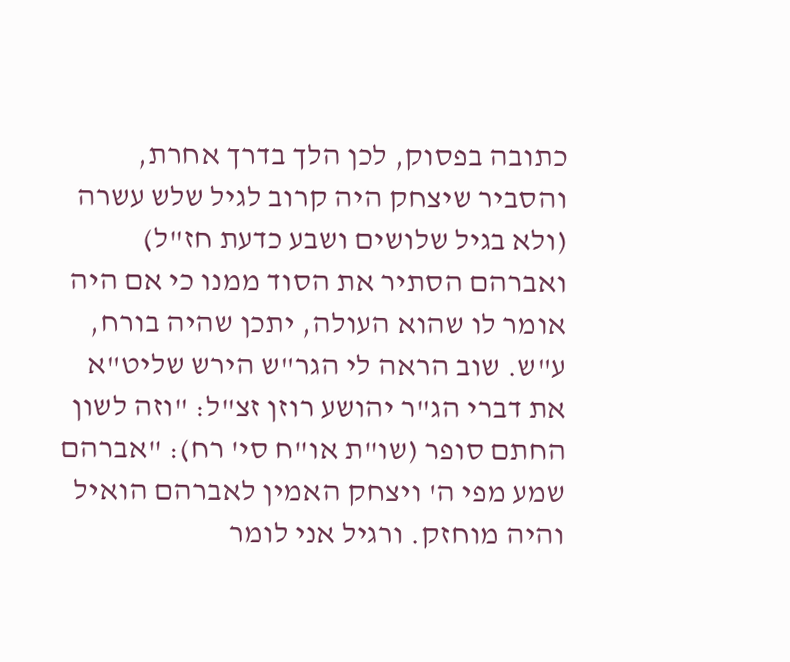כתובה בפסוק, לכן הלך בדרך אחרת, והסביר שיצחק היה קרוב לגיל שלש עשרה (ולא בגיל שלושים ושבע כדעת חז"ל) ואברהם הסתיר את הסוד ממנו כי אם היה אומר לו שהוא העולה, יתכן שהיה בורח, ע"ש. שוב הראה לי הגר"ש הירש שליט"א את דברי הג"ר יהושע רוזן זצ"ל: "וזה לשון החתם סופר (שו"ת או"ח סי' רח): "אברהם שמע מפי ה' ויצחק האמין לאברהם הואיל והיה מוחזק. ורגיל אני לומר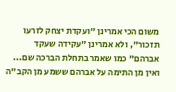משום הכי אמרינן "ועקדת יצחק לזרעו תזכור", ולא אמרינן "עקידה שעקד אברהם" כמו שאמר בתחלת הברכה שם... ואין מן התימה על אברהם ששמע מן הקב"ה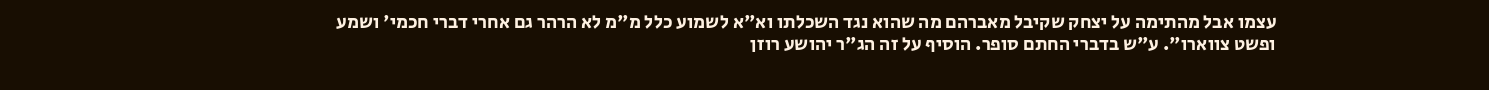עצמו אבל מהתימה על יצחק שקיבל מאברהם מה שהוא נגד השכלתו וא"א לשמוע כלל מ"מ לא הרהר גם אחרי דברי חכמי' ושמע ופשט צווארו". ע"ש בדברי החתם סופר. הוסיף על זה הג"ר יהושע רוזן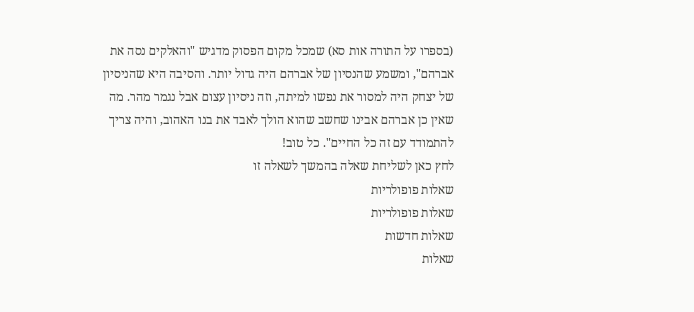(בספרו על התורה אות סא) שמכל מקום הפסוק מדגיש "והאלקים נסה את אברהם", ומשמע שהנסיון של אברהם היה גדול יותר. והסיבה היא שהניסיון של יצחק היה למסור את נפשו למיתה, וזה ניסיון עצום אבל נגמר מהר. מה שאין כן אברהם אבינו שחשב שהוא הולך לאבד את בנו האהוב, והיה צריך להתמודד עם זה כל החיים". כל טוב!
לחץ כאן לשליחת שאלה בהמשך לשאלה זו
שאלות פופולריות
שאלות פופולריות
שאלות חדשות
שאלות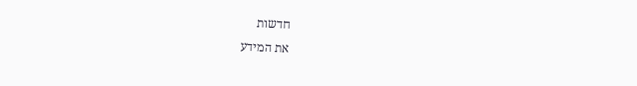חדשות
את המידע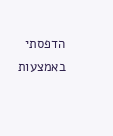הדפסתי באמצעות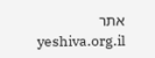אתר yeshiva.org.il